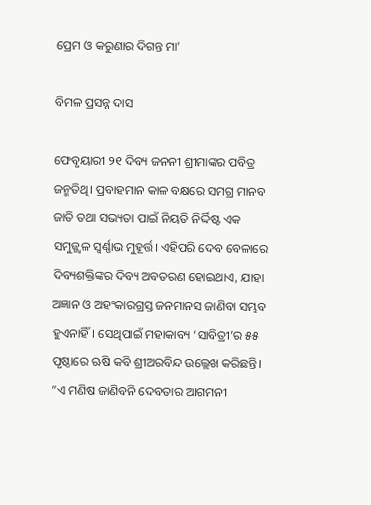ପ୍ରେମ ଓ କରୁଣାର ଦିଗନ୍ତ ମା’

ବିମଳ ପ୍ରସନ୍ନ ଦାସ

ଫେବୃୟାରୀ ୨୧ ଦିବ୍ୟ ଜନନୀ ଶ୍ରୀମାଙ୍କର ପବିତ୍ର ଜନ୍ମତିଥି। ପ୍ରବାହମାନ କାଳ ବକ୍ଷରେ ସମଗ୍ର ମାନବ ଜାତି ତଥା ସଭ୍ୟତା ପାଇଁ ନିୟତି ନିର୍ଦ୍ଦିଷ୍ଟ ଏକ ସମୁଜ୍ଜ୍ୱଳ ସ୍ବର୍ଣ୍ଣାଭ ମୁହୂର୍ତ୍ତ। ଏହିପରି ଦେବ ବେଳାରେ ଦିବ୍ୟଶକ୍ତିଙ୍କର ଦିବ୍ୟ ଅବତରଣ ହୋଇଥାଏ, ଯାହା ଅଜ୍ଞାନ ଓ ଅହଂକାରଗ୍ରସ୍ତ ଜନମାନସ ଜାଣିବା ସମ୍ଭବ ହୁଏନାହିଁ। ସେଥିପାଇଁ ମହାକାବ୍ୟ ‘ସାବିତ୍ରୀ’ର ୫୫ ପୃଷ୍ଠାରେ ଋଷି କବି ଶ୍ରୀଅରବିନ୍ଦ ଉଲ୍ଲେଖ କରିଛନ୍ତି। ”ଏ ମଣିଷ ଜାଣିବନି ଦେବତାର ଆଗମନୀ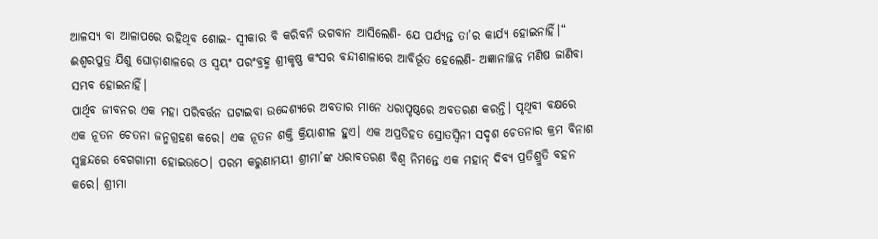ଆଳସ୍ୟ ବା ଆଳାପରେ ରହିଥିବ ଶୋଇ- ସ୍ବୀକାର ବି କରିବନି ଭଗବାନ ଆସିଲେଣି- ଯେ ପର୍ଯ୍ୟନ୍ତ ତା’ର କାର୍ଯ୍ୟ ହୋଇନାହିଁ।“ ଈଶ୍ୱରପୁତ୍ର ଯିଶୁ ଘୋଡ଼ାଶାଳରେ ଓ ସ୍ବୟଂ ପରଂବ୍ରହ୍ମ ଶ୍ରୀକୃଷ୍ଣ କଂସର ବନ୍ଦୀଶାଳାରେ ଆବିର୍ଭୂତ ହେଲେଣି- ଅଜ୍ଞାନାଚ୍ଛନ୍ନ ମଣିଷ ଜାଣିବା ସମ୍ଭବ ହୋଇନାହିଁ।
ପାର୍ଥିବ ଜୀବନର ଏକ ମହା ପରିବର୍ତ୍ତନ ଘଟାଇବା ଉଦ୍ଦେଶ୍ୟରେ ଅବତାର ମାନେ ଧରାପୃଷ୍ଠରେ ଅବତରଣ କରନ୍ତି। ପୃଥିବୀ ବକ୍ଷରେ ଏକ ନୂତନ ଚେତନା ଜନ୍ମଗ୍ରହଣ କରେ। ଏକ ନୂତନ ଶକ୍ତି କ୍ରିୟାଶୀଳ ହୁଏ। ଏକ ଅପ୍ରତିହତ ସ୍ରୋତସ୍ବିନୀ ସଦୃଶ ଚେତନାର କ୍ରମ ବିନାଶ ସ୍ବଚ୍ଛନ୍ଦରେ ବେଗଗାମୀ ହୋଇଉଠେ। ପରମ କରୁଣାମୟୀ ଶ୍ରୀମା’ଙ୍କ ଧରାବତରଣ ବିଶ୍ୱ ନିମନ୍ତେ ଏକ ମହାନ୍‌ ଦିବ୍ୟ ପ୍ରତିଶ୍ରୁତି ବହନ କରେ। ଶ୍ରୀମା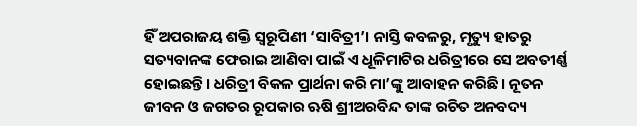ହିଁ ଅପରାଜୟ ଶକ୍ତି ସ୍ବରୂପିଣୀ ‘ସାବିତ୍ରୀ’। ନାସ୍ତି କବଳରୁ, ମୃତ୍ୟୁ ହାତରୁ ସତ୍ୟବାନଙ୍କ ଫେରାଇ ଆଣିବା ପାଇଁ ଏ ଧୂଳିମାଟିର ଧରିତ୍ରୀରେ ସେ ଅବତୀର୍ଣ୍ଣ ହୋଇଛନ୍ତି। ଧରିତ୍ରୀ ବିକଳ ପ୍ରାର୍ଥନା କରି ମା’ଙ୍କୁ ଆବାହନ କରିଛି। ନୂତନ ଜୀବନ ଓ ଜଗତର ରୂପକାର ଋଷି ଶ୍ରୀଅରବିନ୍ଦ ତାଙ୍କ ରଚିତ ଅନବଦ୍ୟ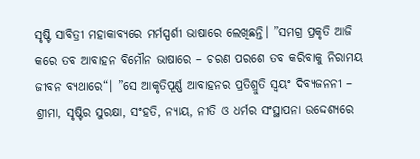ସୃଷ୍ଟି ସାବିତ୍ରୀ ମହାକାବ୍ୟରେ ମର୍ମସ୍ପର୍ଶୀ ଭାଷାରେ ଲେଖିଛନ୍ତି। ”ସମଗ୍ର ପ୍ରକୃତି ଆଜି କରେ ତବ ଆବାହନ ବିମୌନ ଭାଷାରେ – ଚରଣ ପରଶେ ତବ କରିବାକୁ ନିରାମୟ ଜୀବନ ବ୍ୟଥାରେ“। ”ସେ ଆକୃତିପୂର୍ଣ୍ଣ ଆବାହନର ପ୍ରତିଶ୍ରୁତି ସ୍ବୟଂ ଦିବ୍ୟଜନନୀ – ଶ୍ରୀମା, ସୃଷ୍ଟିର ସୁରକ୍ଷା, ସଂହତି, ନ୍ୟାୟ, ନୀତି ଓ ଧର୍ମର ସଂସ୍ଥାପନା ଉଦ୍ଦେଶ୍ୟରେ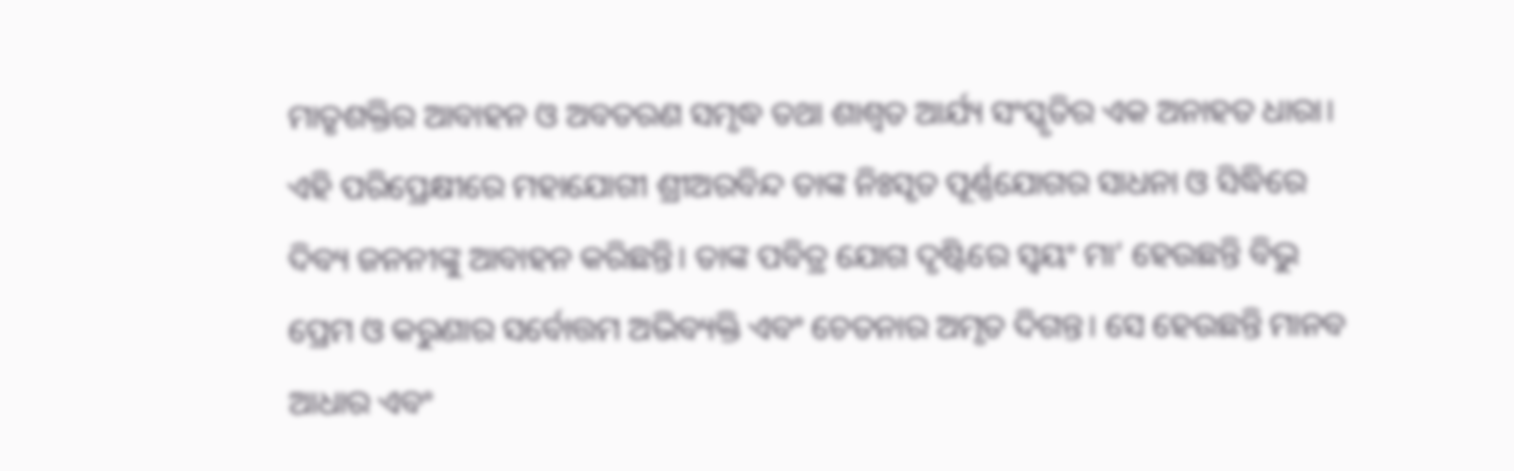ମାତୃଶକ୍ତିର ଆବାହନ ଓ ଅବତରଣ ସମୃଦ୍ଧ ତଥା ଶାଶ୍ୱତ ଆର୍ଯ୍ୟ ସଂସ୍କୃତିର ଏକ ଅନାହତ ଧାରା। ଏହି ପରିପ୍ରେକ୍ଷୀରେ ମହାଯୋଗୀ ଶ୍ରୀଅରବିନ୍ଦ ତାଙ୍କ ନିଃସୃତ ପୂର୍ଣ୍ଣଯୋଗର ସାଧନା ଓ ସିଦ୍ଧିରେ ଦିବ୍ୟ ଜନନୀଙ୍କୁ ଆବାହନ କରିଛନ୍ତି। ତାଙ୍କ ପବିତ୍ର ଯୋଗ ଦୃଷ୍ଟିରେ ସ୍ବୟଂ ମା’ ହେଉଛନ୍ତି ବିଭୁ ପ୍ରେମ ଓ କରୁଣାର ସର୍ବୋତ୍ତମ ଅଭିବ୍ୟକ୍ତି ଏବଂ ଚେତନାର ଅମୃତ ଦିଗନ୍ତ। ସେ ହେଉଛନ୍ତି ମାନବ ଆଧାର ଏବଂ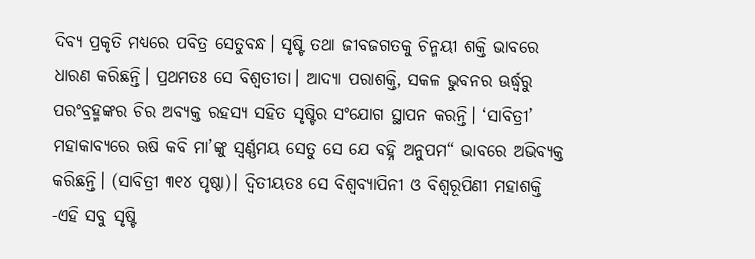ଦିବ୍ୟ ପ୍ରକୃତି ମଧ୍ୟରେ ପବିତ୍ର ସେତୁବନ୍ଧ। ସୃଷ୍ଟି ତଥା ଜୀବଜଗତକୁ ଚିନ୍ମୟୀ ଶକ୍ତି ଭାବରେ ଧାରଣ କରିଛନ୍ତି। ପ୍ରଥମତଃ ସେ ବିଶ୍ୱତୀତା। ଆଦ୍ୟା ପରାଶକ୍ତି, ସକଳ ଭୁବନର ଊର୍ଦ୍ଧ୍ୱରୁ ପରଂବ୍ରହ୍ମଙ୍କର ଚିର ଅବ୍ୟକ୍ତ ରହସ୍ୟ ସହିତ ସୃଷ୍ଟିର ସଂଯୋଗ ସ୍ଥାପନ କରନ୍ତି। ‘ସାବିତ୍ରୀ’ ମହାକାବ୍ୟରେ ଋଷି କବି ମା’ଙ୍କୁ ସ୍ବର୍ଣ୍ଣମୟ ସେତୁ ସେ ଯେ ବହ୍ନି ଅନୁପମ“ ଭାବରେ ଅଭିବ୍ୟକ୍ତ କରିଛନ୍ତି। (ସାବିତ୍ରୀ ୩୧୪ ପୃଷ୍ଠା)। ଦ୍ୱିତୀୟତଃ ସେ ବିଶ୍ୱବ୍ୟାପିନୀ ଓ ବିଶ୍ୱରୂପିଣୀ ମହାଶକ୍ତି -ଏହି ସବୁ ସୃଷ୍ଟି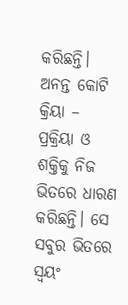କରିଛନ୍ତି। ଅନନ୍ତ କୋଟି କ୍ରିୟା – ପ୍ରକ୍ରିୟା ଓ ଶକ୍ତିକୁ ନିଜ ଭିତରେ ଧାରଣ କରିଛନ୍ତି। ସେ ସବୁର ଭିତରେ ସ୍ବୟଂ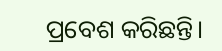ପ୍ରବେଶ କରିଛନ୍ତି।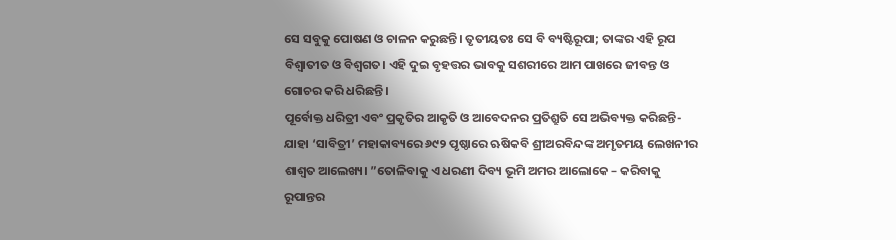ସେ ସବୁକୁ ପୋଷଣ ଓ ଚାଳନ କରୁଛନ୍ତି। ତୃତୀୟତଃ ସେ ବି ବ୍ୟଷ୍ଟିରୂପା; ତାଙ୍କର ଏହି ରୂପ ବିଶ୍ୱାତୀତ ଓ ବିଶ୍ୱଗତ। ଏହି ଦୁଇ ବୃହତ୍ତର ଭାବକୁ ସଶରୀରେ ଆମ ପାଖରେ ଜୀବନ୍ତ ଓ ଗୋଚର କରି ଧରିଛନ୍ତି।
ପୂର୍ବୋକ୍ତ ଧରିତ୍ରୀ ଏବଂ ପ୍ରକୃତିର ଆକୃତି ଓ ଆବେଦନର ପ୍ରତିଶ୍ରୁତି ସେ ଅଭିବ୍ୟକ୍ତ କରିଛନ୍ତି- ଯାହା ‘ସାବିତ୍ରୀ’ ମହାକାବ୍ୟରେ ୬୯୨ ପୃଷ୍ଠାରେ ଋଷିକବି ଶ୍ରୀଅରବିନ୍ଦଙ୍କ ଅମୃତମୟ ଲେଖନୀର ଶାଶ୍ୱତ ଆଲେଖ୍ୟ। ”ତୋଳିବାକୁ ଏ ଧରଣୀ ଦିବ୍ୟ ଭୂମି ଅମର ଆଲୋକେ – କରିବାକୁ ରୂପାନ୍ତର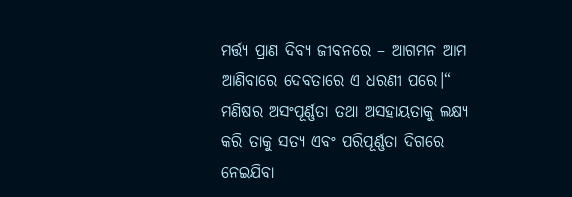ମର୍ତ୍ତ୍ୟ ପ୍ରାଣ ଦିବ୍ୟ ଜୀବନରେ – ଆଗମନ ଆମ ଆଣିବାରେ ଦେବତାରେ ଏ ଧରଣୀ ପରେ।“
ମଣିଷର ଅସଂପୂର୍ଣ୍ଣତା ତଥା ଅସହାୟତାକୁ ଲକ୍ଷ୍ୟ କରି ତାକୁ ସତ୍ୟ ଏବଂ ପରିପୂର୍ଣ୍ଣତା ଦିଗରେ ନେଇଯିବା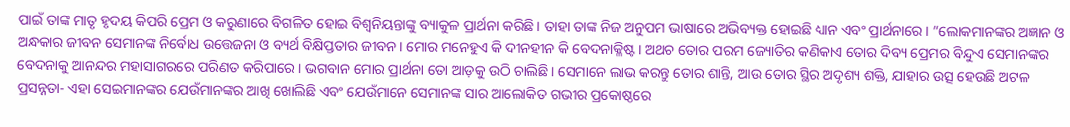ପାଇଁ ତାଙ୍କ ମାତୃ ହୃଦୟ କିପରି ପ୍ରେମ ଓ କରୁଣାରେ ବିଗଳିତ ହୋଇ ବିଶ୍ୱନିୟନ୍ତାଙ୍କୁ ବ୍ୟାକୁଳ ପ୍ରାର୍ଥନା କରିଛି। ତାହା ତାଙ୍କ ନିଜ ଅନୁପମ ଭାଷାରେ ଅଭିବ୍ୟକ୍ତ ହୋଇଛି ଧ୍ୟାନ ଏବଂ ପ୍ରାର୍ଥନାରେ। ”ଲୋକମାନଙ୍କର ଅଜ୍ଞାନ ଓ ଅନ୍ଧକାର ଜୀବନ ସେମାନଙ୍କ ନିର୍ବୋଧ ଉତ୍ତେଜନା ଓ ବ୍ୟର୍ଥ ବିକ୍ଷିପ୍ତତାର ଜୀବନ। ମୋର ମନେହୁଏ କି ଦୀନହୀନ କି ବେଦନାକ୍ଳିଷ୍ଟ। ଅଥଚ ତୋର ପରମ ଜ୍ୟୋତିର କଣିକାଏ ତୋର ଦିବ୍ୟ ପ୍ରେମର ବିନ୍ଦୁଏ ସେମାନଙ୍କର ବେଦନାକୁ ଆନନ୍ଦର ମହାସାଗରରେ ପରିଣତ କରିପାରେ। ଭଗବାନ ମୋର ପ୍ରାର୍ଥନା ତୋ ଆଡ଼କୁ ଉଠି ଚାଲିଛି। ସେମାନେ ଲାଭ କରନ୍ତୁ ତୋର ଶାନ୍ତି, ଆଉ ତୋର ସ୍ଥିର ଅଦୃଶ୍ୟ ଶକ୍ତି, ଯାହାର ଉତ୍ସ ହେଉଛି ଅଟଳ ପ୍ରସନ୍ନତା- ଏହା ସେଇମାନଙ୍କର ଯେଉଁମାନଙ୍କର ଆଖି ଖୋଲିଛି ଏବଂ ଯେଉଁମାନେ ସେମାନଙ୍କ ସାର ଆଲୋକିତ ଗଭୀର ପ୍ରକୋଷ୍ଠରେ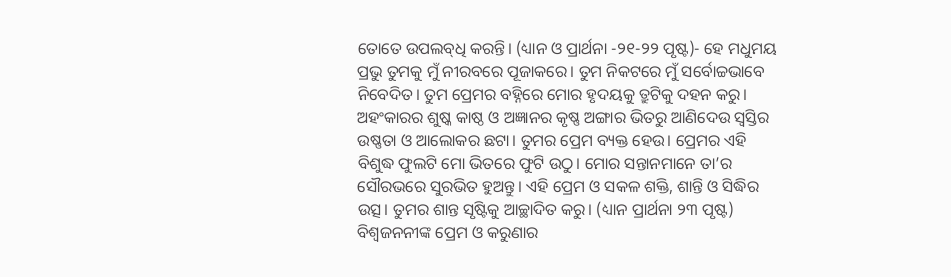ତୋତେ ଉପଲବ୍‌ଧି କରନ୍ତି। (ଧ୍ୟାନ ଓ ପ୍ରାର୍ଥନା -୨୧-୨୨ ପୃଷ୍ଟ)- ହେ ମଧୁମୟ ପ୍ରଭୁ ତୁମକୁ ମୁଁ ନୀରବରେ ପୂଜାକରେ। ତୁମ ନିକଟରେ ମୁଁ ସର୍ବୋଚ୍ଚଭାବେ ନିବେଦିତ। ତୁମ ପ୍ରେମର ବହ୍ନିରେ ମୋର ହୃଦୟକୁ ତ୍ରୁଟିକୁ ଦହନ କରୁ। ଅହଂକାରର ଶୁଷ୍କ କାଷ୍ଠ ଓ ଅଜ୍ଞାନର କୃଷ୍ଣ ଅଙ୍ଗାର ଭିତରୁ ଆଣିଦେଉ ସ୍ବସ୍ତିର ଉଷ୍ଣତା ଓ ଆଲୋକର ଛଟା। ତୁମର ପ୍ରେମ ବ୍ୟକ୍ତ ହେଉ। ପ୍ରେମର ଏହି ବିଶୁଦ୍ଧ ଫୁଲଟି ମୋ ଭିତରେ ଫୁଟି ଉଠୁ। ମୋର ସନ୍ତାନମାନେ ତା’ର ସୌରଭରେ ସୁରଭିତ ହୁଅନ୍ତୁ। ଏହି ପ୍ରେମ ଓ ସକଳ ଶକ୍ତି, ଶାନ୍ତି ଓ ସିଦ୍ଧିର ଉତ୍ସ। ତୁମର ଶାନ୍ତ ସୃଷ୍ଟିକୁ ଆଚ୍ଛାଦିତ କରୁ। (ଧ୍ୟାନ ପ୍ରାର୍ଥନା ୨୩ ପୃଷ୍ଟ)
ବିଶ୍ୱଜନନୀଙ୍କ ପ୍ରେମ ଓ କରୁଣାର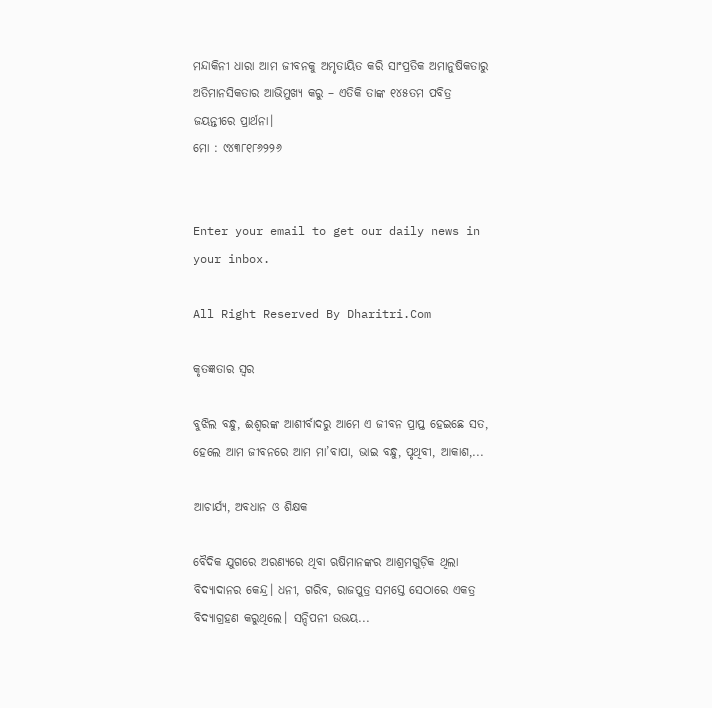ମନ୍ଦାକିନୀ ଧାରା ଆମ ଜୀବନକୁ ଅମୃତାୟିତ କରି ସାଂପ୍ରତିକ ଅମାନୁଷିକତାରୁ ଅତିମାନସିକତାର ଆଭିମୁଖ୍ୟ କରୁ – ଏତିକି ତାଙ୍କ ୧୪୫ତମ ପବିତ୍ର ଜୟନ୍ତୀରେ ପ୍ରାର୍ଥନା।
ମୋ : ୯୪୩୮୧୮୬୨୨୬


Enter your email to get our daily news in your inbox.

All Right Reserved By Dharitri.Com

କୃତଜ୍ଞତାର ସ୍ବର

ବୁଝିଲ ବନ୍ଧୁ, ଈଶ୍ବରଙ୍କ ଆଶୀର୍ବାଦରୁ ଆମେ ଏ ଜୀବନ ପ୍ରାପ୍ତ ହେଇଛେ ସତ, ହେଲେ ଆମ ଜୀବନରେ ଆମ ମା’ବାପା, ଭାଇ ବନ୍ଧୁ, ପୃଥିବୀ, ଆକାଶ,...

ଆଚାର୍ଯ୍ୟ, ଅବଧାନ ଓ ଶିକ୍ଷକ

ବୈଦିକ ଯୁଗରେ ଅରଣ୍ୟରେ ଥିବା ଋଷିମାନଙ୍କର ଆଶ୍ରମଗୁଡ଼ିକ ଥିଲା ବିଦ୍ୟାଦାନର କେନ୍ଦ୍ର। ଧନୀ, ଗରିବ, ରାଜପୁତ୍ର ସମସ୍ତେ ସେଠାରେ ଏକତ୍ର ବିଦ୍ୟାଗ୍ରହଣ କରୁଥିଲେ। ସନ୍ଦିପନୀ ଉଭୟ...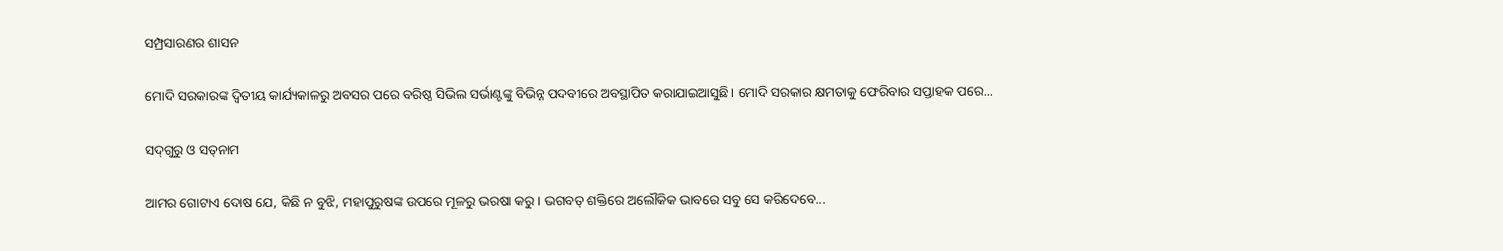ସମ୍ପ୍ରସାରଣର ଶାସନ

ମୋଦି ସରକାରଙ୍କ ଦ୍ୱିତୀୟ କାର୍ଯ୍ୟକାଳରୁ ଅବସର ପରେ ବରିଷ୍ଠ ସିଭିଲ ସର୍ଭାଣ୍ଟଙ୍କୁ ବିଭିନ୍ନ ପଦବୀରେ ଅବସ୍ଥାପିତ କରାଯାଇଆସୁଛି। ମୋଦି ସରକାର କ୍ଷମତାକୁ ଫେରିବାର ସପ୍ତାହକ ପରେ...

ସଦ୍‌ଗୁରୁ ଓ ସତ୍‌ନାମ

ଆମର ଗୋଟାଏ ଦୋଷ ଯେ, କିଛି ନ ବୁଝି, ମହାପୁରୁଷଙ୍କ ଉପରେ ମୂଳରୁ ଭରଷା କରୁ। ଭଗବତ୍‌ ଶକ୍ତିରେ ଅଲୌକିକ ଭାବରେ ସବୁ ସେ କରିଦେବେ...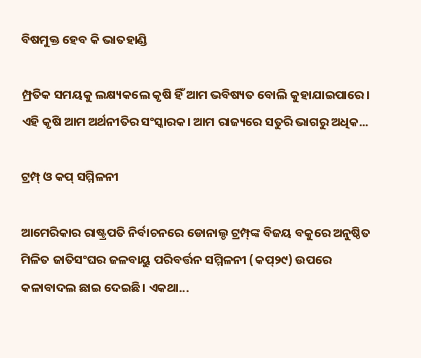ବିଷମୁକ୍ତ ହେବ କି ଭାତହାଣ୍ଡି

ମ୍ପ୍ରତିକ ସମୟକୁ ଲକ୍ଷ୍ୟକଲେ କୃଷି ହିଁ ଆମ ଭବିଷ୍ୟତ ବୋଲି କୁହାଯାଇପାରେ। ଏହି କୃଷି ଆମ ଅର୍ଥନୀତିର ସଂସ୍କାରକ। ଆମ ରାଜ୍ୟରେ ସତୁରି ଭାଗରୁ ଅଧିକ...

ଟ୍ରମ୍ପ୍‌ ଓ କପ୍‌ ସମ୍ମିଳନୀ

ଆମେରିକାର ରାଷ୍ଟ୍ରପତି ନିର୍ବାଚନରେ ଡୋନାଲ୍ଡ ଟ୍ରମ୍ପ୍‌ଙ୍କ ବିଜୟ ବକୁରେ ଅନୁଷ୍ଠିତ ମିଳିତ ଜାତିସଂଘର ଜଳବାୟୁ ପରିବର୍ତ୍ତନ ସମ୍ମିଳନୀ (କପ୍‌୨୯) ଉପରେ କଳାବାଦଲ ଛାଇ ଦେଇଛି। ଏକଥା...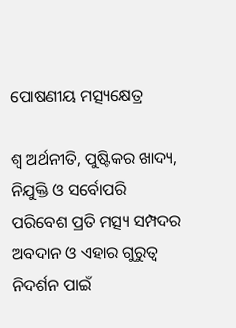ପୋଷଣୀୟ ମତ୍ସ୍ୟକ୍ଷେତ୍ର

ଶ୍ୱ ଅର୍ଥନୀତି, ପୁଷ୍ଟିକର ଖାଦ୍ୟ, ନିଯୁକ୍ତି ଓ ସର୍ବୋପରି ପରିବେଶ ପ୍ରତି ମତ୍ସ୍ୟ ସମ୍ପଦର ଅବଦାନ ଓ ଏହାର ଗୁରୁତ୍ୱ ନିଦର୍ଶନ ପାଇଁ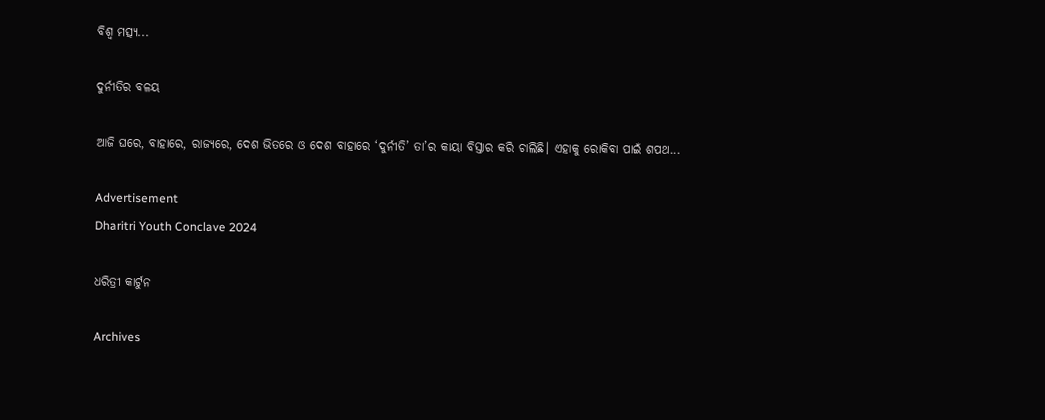ବିଶ୍ୱ ମତ୍ସ୍ୟ...

ଦୁର୍ନୀତିର ବଳୟ

ଆଜି ଘରେ, ବାହାରେ, ରାଜ୍ୟରେ, ଦେଶ ଭିତରେ ଓ ଦେଶ ବାହାରେ ‘ଦୁର୍ନୀତି’ ତା’ର କାୟା ବିସ୍ତାର କରି ଚାଲିଛି। ଏହାକୁ ରୋକିବା ପାଇଁ ଶପଥ...

Advertisement
Dharitri Youth Conclave 2024

ଧରିତ୍ରୀ କାର୍ଟୁନ

Archives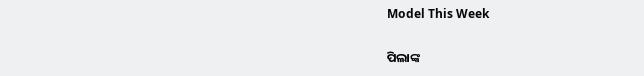Model This Week

ପିଲାଙ୍କ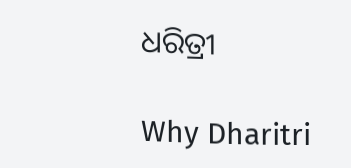ଧରିତ୍ରୀ

Why Dharitri